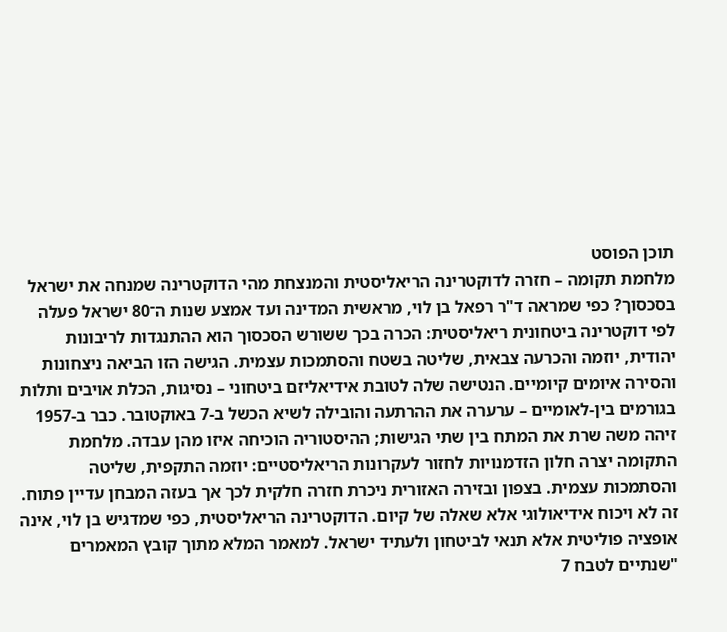תוכן הפוסט
מלחמת תקומה – חזרה לדוקטרינה הריאליסטית והמנצחת מהי הדוקטרינה שמנחה את ישראל בסכסוך? כפי שמראה ד"ר רפאל בן לוי, מראשית המדינה ועד אמצע שנות ה־80 ישראל פעלה לפי דוקטרינה ביטחונית ריאליסטית: הכרה בכך ששורש הסכסוך הוא ההתנגדות לריבונות יהודית, יוזמה והכרעה צבאית, שליטה בשטח והסתמכות עצמית. הגישה הזו הביאה ניצחונות והסירה איומים קיומיים. הנטישה שלה לטובת אידיאליזם ביטחוני – נסיגות, הכלת אויבים ותלות בגורמים בין-לאומיים – ערערה את ההרתעה והובילה לשיא הכשל ב-7 באוקטובר. כבר ב-1957 זיהה משה שרת את המתח בין שתי הגישות; ההיסטוריה הוכיחה איזו מהן עבדה. מלחמת התקומה יצרה חלון הזדמנויות לחזור לעקרונות הריאליסטיים: יוזמה התקפית, שליטה והסתמכות עצמית. בצפון ובזירה האזורית ניכרת חזרה חלקית לכך אך בעזה המבחן עדיין פתוח. זה לא ויכוח אידיאולוגי אלא שאלה של קיום. הדוקטרינה הריאליסטית, כפי שמדגיש בן לוי, אינה אופציה פוליטית אלא תנאי לביטחון ולעתיד ישראל. למאמר המלא מתוך קובץ המאמרים "שנתיים לטבח 7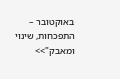באוקטובר – התפכחות, שינוי ומאבק">>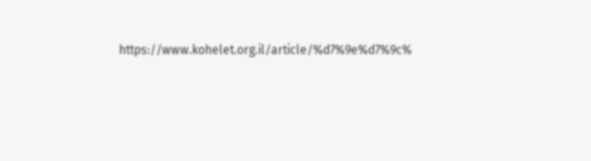https://www.kohelet.org.il/article/%d7%9e%d7%9c%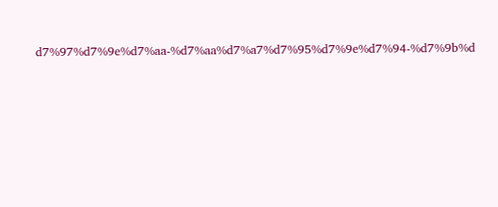d7%97%d7%9e%d7%aa-%d7%aa%d7%a7%d7%95%d7%9e%d7%94-%d7%9b%d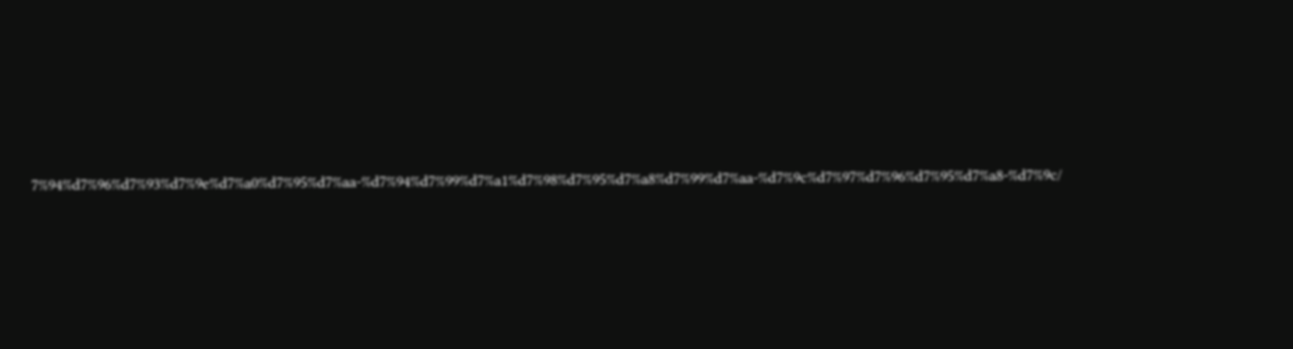7%94%d7%96%d7%93%d7%9e%d7%a0%d7%95%d7%aa-%d7%94%d7%99%d7%a1%d7%98%d7%95%d7%a8%d7%99%d7%aa-%d7%9c%d7%97%d7%96%d7%95%d7%a8-%d7%9c/